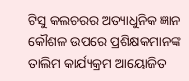ଟିସୁ କଲଚରର ଅତ୍ୟାଧୁନିକ ଜ୍ଞାନ କୌଶଳ ଉପରେ ପ୍ରଶିକ୍ଷକମାନଙ୍କ ତାଲିମ କାର୍ଯ୍ୟକ୍ରମ ଆୟୋଜିତ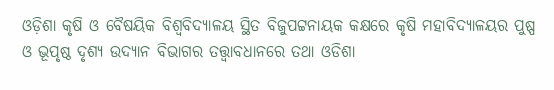ଓଡ଼ିଶା କୃଷି ଓ ବୈଷୟିକ ବିଶ୍ୱବିଦ୍ୟାଳୟ ସ୍ଥିତ ବିଜୁପଟ୍ଟନାୟକ କକ୍ଷରେ କୃଷି ମହାବିଦ୍ୟାଳୟର ପୁଷ୍ପ ଓ ଭୂପୃଷ୍ଠ ଦୃଶ୍ୟ ଉଦ୍ୟାନ ବିଭାଗର ତତ୍ତ୍ୱାବଧାନରେ ତଥା ଓଡିଶା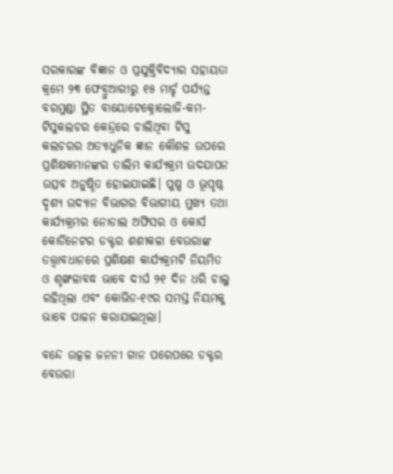ସରକାରଙ୍କ ବିଜ୍ଞାନ ଓ ପ୍ରଯୁକ୍ତିବିଦ୍ୟାର ସହାୟତା କ୍ରମେ ୨୩ ଫେବ୍ରୁଆରୀରୁ ୧୫ ମାର୍ଚ୍ଚ ପର୍ଯ୍ୟନ୍ତ ବରମୁଣ୍ଡା ସ୍ଥିତ ବାୟୋଟେକ୍ନୋଲୋଜି-କମ-ଟିସୁକଲଚର କେନ୍ଦ୍ରରେ ଚାଲିଥିବା ଟିସୁ କଲଚରର ଅତ୍ୟାଧୁନିକ ଜ୍ଞାନ କୌଶଳ ଉପରେ ପ୍ରଶିକ୍ଷକମାନଙ୍କର ତାଲିମ କାର୍ଯ୍ୟକ୍ରମ ଉଦଯାପନ ଉତ୍ସବ ଅନୁଷ୍ଠିତ ହୋଇଯାଇଛି। ପୁଷ୍ପ ଓ ଭୂପୃଷ୍ଠ ଦୃଶ୍ୟ ଉଦ୍ୟାନ ବିଭାଗର ବିଭାଗୀୟ ମୁଖ୍ୟ ତଥା କାର୍ଯ୍ୟକ୍ରମର ନୋଡାଲ ଅଫିସର ଓ କୋର୍ସ କୋର୍ଡିନେଟର ଡକ୍ଟର ଶଶୀକଳା ବେଉରାଙ୍କ ତତ୍ତ୍ୱାବଧାନରେ ପ୍ରଶିକ୍ଷଣ କାର୍ଯ୍ୟକ୍ରମଟି ନିୟମିତ ଓ ଶୃଙ୍ଖଳାବଦ୍ଧ ଭାବେ ଦୀର୍ଘ ୨୧ ଦିନ ଧରି ଚାଲୁ ରହିଥିଲା ଏବଂ କୋଭିଡ-୧୯ର ସମସ୍ତ ନିୟମକୁ ଭାବେ ପାଳନ କରାଯାଇଥିଲା।

ବନ୍ଦେ ଉତ୍କଳ ଜନନୀ ଗାନ ପରେପରେ ଡକ୍ଟର ବେଉରା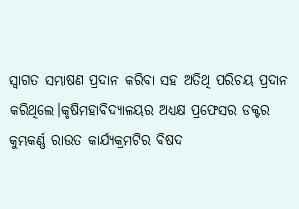ସ୍ୱାଗତ ସମ୍ଭାଷଣ ପ୍ରଦାନ କରିବା ସହ ଅତିଥି ପରିଚୟ ପ୍ରଦାନ କରିଥିଲେ।କୃଷିମହାବିଦ୍ୟାଳୟର ଅଧ୍ୟକ୍ଷ ପ୍ରଫେସର ଡକ୍ଟର କୁମ୍ଭକର୍ଣ୍ଣ ରାଉତ କାର୍ଯ୍ୟକ୍ରମଟିର ବିଷଦ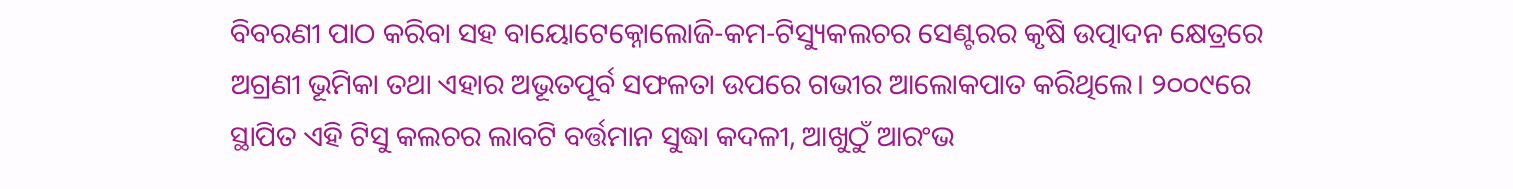ବିବରଣୀ ପାଠ କରିବା ସହ ବାୟୋଟେକ୍ନୋଲୋଜି-କମ-ଟିସ୍ୟୁକଲଚର ସେଣ୍ଟରର କୃଷି ଉତ୍ପାଦନ କ୍ଷେତ୍ରରେ ଅଗ୍ରଣୀ ଭୂମିକା ତଥା ଏହାର ଅଭୂତପୂର୍ବ ସଫଳତା ଉପରେ ଗଭୀର ଆଲୋକପାତ କରିଥିଲେ। ୨୦୦୯ରେ ସ୍ଥାପିତ ଏହି ଟିସୁ କଲଚର ଲାବଟି ବର୍ତ୍ତମାନ ସୁଦ୍ଧା କଦଳୀ, ଆଖୁଠୁଁ ଆରଂଭ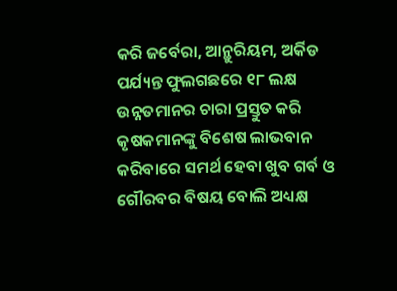କରି ଜର୍ବେରା, ଆନ୍ଥୁରିୟମ, ଅର୍କିଡ ପର୍ଯ୍ୟନ୍ତ ଫୁଲଗଛରେ ୧୮ ଲକ୍ଷ ଉନ୍ନତମାନର ଚାରା ପ୍ରସ୍ତୁତ କରି କୃଷକମାନଙ୍କୁ ବିଶେଷ ଲାଭବାନ କରିବାରେ ସମର୍ଥ ହେବା ଖୁବ ଗର୍ବ ଓ ଗୌରବର ବିଷୟ ବୋଲି ଅଧ୍ୟକ୍ଷ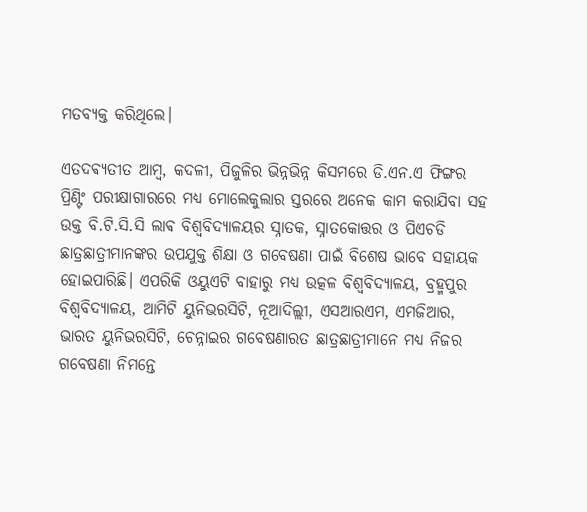ମତବ୍ୟକ୍ତ କରିଥିଲେ।

ଏତଦଵ୍ୟତୀତ ଆମ୍ବ, କଦଳୀ, ପିଜୁଳିର ଭିନ୍ନଭିନ୍ନ କିସମରେ ଡି.ଏନ.ଏ ଫିଙ୍ଗର ପ୍ରିଣ୍ଟିଂ ପରୀକ୍ଷାଗାରରେ ମଧ୍ୟ ମୋଲେକୁଲାର ସ୍ତରରେ ଅନେକ କାମ କରାଯିବା ସହ ଉକ୍ତ ବି.ଟି.ସି.ସି ଲାଵ ବିଶ୍ୱବିଦ୍ୟାଳୟର ସ୍ନାତକ, ସ୍ନାତକୋତ୍ତର ଓ ପିଏଚଡି ଛାତ୍ରଛାତ୍ରୀମାନଙ୍କର ଉପଯୁକ୍ତ ଶିକ୍ଷା ଓ ଗବେଷଣା ପାଇଁ ବିଶେଷ ଭାବେ ସହାୟକ ହୋଇପାରିଛି। ଏପରିକି ଓୟୁଏଟି ବାହାରୁ ମଧ୍ୟ ଉତ୍କଳ ବିଶ୍ଵବିଦ୍ୟାଳୟ, ବ୍ରହ୍ମପୁର ବିଶ୍ୱବିଦ୍ୟାଳୟ, ଆମିଟି ୟୁନିଭରସିଟି, ନୂଆଦିଲ୍ଲୀ, ଏସଆରଏମ, ଏମଜିଆର, ଭାରତ ୟୁନିଭରସିଟି, ଚେନ୍ନାଇର ଗବେଷଣାରତ ଛାତ୍ରଛାତ୍ରୀମାନେ ମଧ୍ୟ ନିଜର ଗବେଷଣା ନିମନ୍ତେ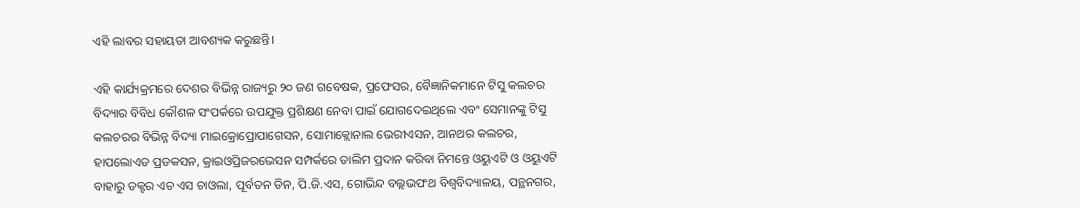ଏହି ଲାବର ସହାୟତା ଆବଶ୍ୟକ କରୁଛନ୍ତି।

ଏହି କାର୍ଯ୍ୟକ୍ରମରେ ଦେଶର ବିଭିନ୍ନ ରାଜ୍ୟରୁ ୨୦ ଜଣ ଗବେଷକ, ପ୍ରଫେସର, ବୈଜ୍ଞାନିକମାନେ ଟିସୁ କଲଚର ବିଦ୍ୟାର ବିବିଧ କୌଶଳ ସଂପର୍କରେ ଉପଯୁକ୍ତ ପ୍ରଶିକ୍ଷଣ ନେବା ପାଇଁ ଯୋଗଦେଇଥିଲେ ଏବଂ ସେମାନଙ୍କୁ ଟିସୁ କଲଚରର ବିଭିନ୍ନ ବିଦ୍ୟା ମାଇକ୍ରୋପ୍ରୋପାଗେସନ, ସୋମାକ୍ଲୋନାଲ ଭେରୀଏସନ, ଆନଥର କଲଚର, ହାପଲୋଏଡ ପ୍ରଡକସନ, କ୍ରାଇଓପ୍ରିଜରଭେସନ ସମ୍ପର୍କରେ ତାଲିମ ପ୍ରଦାନ କରିବା ନିମନ୍ତେ ଓୟୁଏଟି ଓ ଓୟୁଏଟି ବାହାରୁ ଡକ୍ଟର ଏଚ ଏସ ଚାଓଲା, ପୂର୍ବତନ ଡିନ, ପି.ଜି.ଏସ, ଗୋଭିନ୍ଦ ବଲ୍ଲଭପଂଥ ବିଶ୍ୱବିଦ୍ୟାଳୟ, ପନ୍ଥନଗର,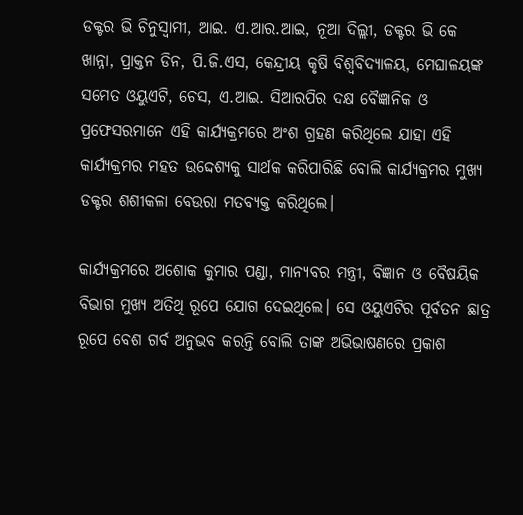ଡକ୍ଟର ଭି ଚିନୁସ୍ୱାମୀ, ଆଇ. ଏ.ଆର.ଆଇ, ନୂଆ ଦିଲ୍ଲୀ, ଡକ୍ଟର ଭି କେ ଖାନ୍ନା, ପ୍ରାକ୍ତନ ଡିନ, ପି.ଜି.ଏସ, କେନ୍ଦ୍ରୀୟ କୃଷି ବିଶ୍ୱବିଦ୍ୟାଳୟ, ମେଘାଳୟଙ୍କ ସମେତ ଓୟୁଏଟି, ଚେସ, ଏ.ଆଇ. ସିଆରପିର ଦକ୍ଷ ବୈଜ୍ଞାନିକ ଓ ପ୍ରଫେସରମାନେ ଏହି କାର୍ଯ୍ୟକ୍ରମରେ ଅଂଶ ଗ୍ରହଣ କରିଥିଲେ ଯାହା ଏହି କାର୍ଯ୍ୟକ୍ରମର ମହତ ଉଦ୍ଦେଶ୍ୟକୁ ସାର୍ଥକ କରିପାରିଛି ବୋଲି କାର୍ଯ୍ୟକ୍ରମର ମୁଖ୍ୟ ଡକ୍ଟର ଶଶୀକଳା ବେଉରା ମତବ୍ୟକ୍ତ କରିଥିଲେ।

କାର୍ଯ୍ୟକ୍ରମରେ ଅଶୋକ କୁମାର ପଣ୍ଡା, ମାନ୍ୟବର ମନ୍ତ୍ରୀ, ବିଜ୍ଞାନ ଓ ବୈଷୟିକ ବିଭାଗ ମୁଖ୍ୟ ଅତିଥି ରୂପେ ଯୋଗ ଦେଇଥିଲେ। ସେ ଓୟୁଏଟିର ପୂର୍ବତନ ଛାତ୍ର ରୂପେ ବେଶ ଗର୍ବ ଅନୁଭବ କରନ୍ତି ବୋଲି ତାଙ୍କ ଅଭିଭାଷଣରେ ପ୍ରକାଶ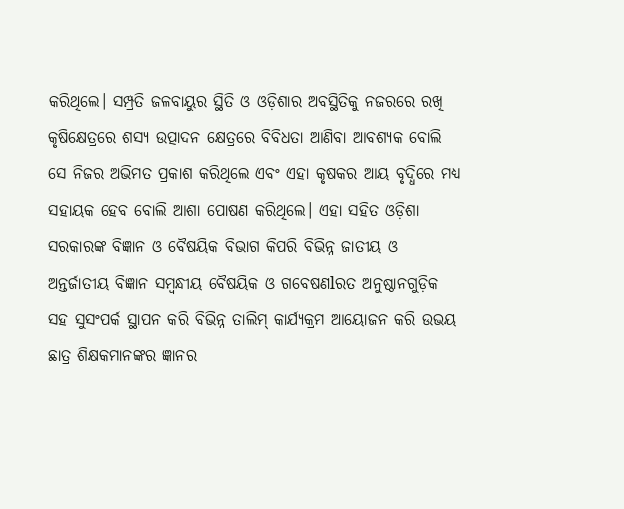କରିଥିଲେ। ସମ୍ପ୍ରତି ଜଳବାୟୁର ସ୍ଥିତି ଓ ଓଡ଼ିଶାର ଅବସ୍ଥିତିକୁ ନଜରରେ ରଖି କୃଷିକ୍ଷେତ୍ରରେ ଶସ୍ୟ ଉତ୍ପାଦନ କ୍ଷେତ୍ରରେ ବିବିଧତା ଆଣିବା ଆବଶ୍ୟକ ବୋଲି ସେ ନିଜର ଅଭିମତ ପ୍ରକାଶ କରିଥିଲେ ଏବଂ ଏହା କୃଷକର ଆୟ ବୃଦ୍ଧିରେ ମଧ୍ୟ ସହାୟକ ହେବ ବୋଲି ଆଶା ପୋଷଣ କରିଥିଲେ। ଏହା ସହିତ ଓଡ଼ିଶା ସରକାରଙ୍କ ବିଜ୍ଞାନ ଓ ବୈଷୟିକ ବିଭାଗ କିପରି ବିଭିନ୍ନ ଜାତୀୟ ଓ ଅନ୍ତର୍ଜାତୀୟ ବିଜ୍ଞାନ ସମ୍ବନ୍ଧୀୟ ବୈଷୟିକ ଓ ଗବେଷଣlରତ ଅନୁଷ୍ଠାନଗୁଡ଼ିକ ସହ ସୁସଂପର୍କ ସ୍ଥାପନ କରି ବିଭିନ୍ନ ତାଲିମ୍ କାର୍ଯ୍ୟକ୍ରମ ଆୟୋଜନ କରି ଉଭୟ ଛାତ୍ର ଶିକ୍ଷକମାନଙ୍କର ଜ୍ଞାନର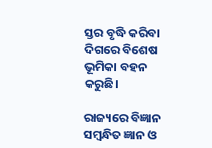ସ୍ତର ବୃଦ୍ଧି କରିବା ଦିଗରେ ବିଶେଷ ଭୂମିକା ବହନ କରୁଛି।

ରାଜ୍ୟରେ ବିଜ୍ଞାନ ସମ୍ବନ୍ଧିତ ଜ୍ଞାନ ଓ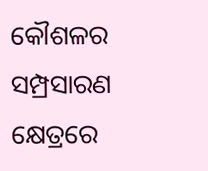କୌଶଳର ସମ୍ପ୍ରସାରଣ କ୍ଷେତ୍ରରେ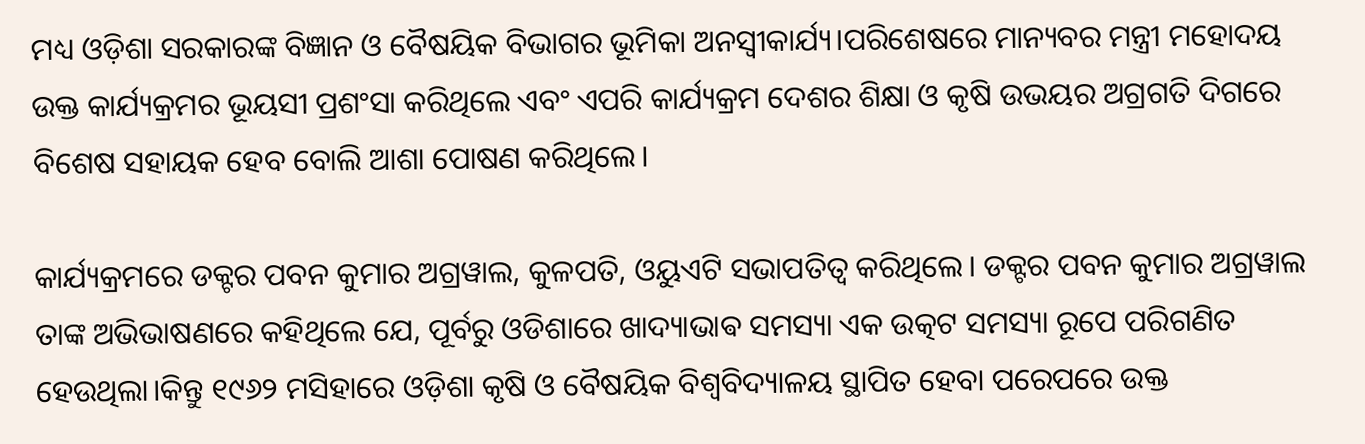ମଧ୍ୟ ଓଡ଼ିଶା ସରକାରଙ୍କ ବିଜ୍ଞାନ ଓ ବୈଷୟିକ ବିଭାଗର ଭୂମିକା ଅନସ୍ବୀକାର୍ଯ୍ୟ।ପରିଶେଷରେ ମାନ୍ୟବର ମନ୍ତ୍ରୀ ମହୋଦୟ ଉକ୍ତ କାର୍ଯ୍ୟକ୍ରମର ଭୂୟସୀ ପ୍ରଶଂସା କରିଥିଲେ ଏବଂ ଏପରି କାର୍ଯ୍ୟକ୍ରମ ଦେଶର ଶିକ୍ଷା ଓ କୃଷି ଉଭୟର ଅଗ୍ରଗତି ଦିଗରେ ବିଶେଷ ସହାୟକ ହେବ ବୋଲି ଆଶା ପୋଷଣ କରିଥିଲେ।

କାର୍ଯ୍ୟକ୍ରମରେ ଡକ୍ଟର ପବନ କୁମାର ଅଗ୍ରୱାଲ, କୁଳପତି, ଓୟୁଏଟି ସଭାପତିତ୍ୱ କରିଥିଲେ। ଡକ୍ଟର ପବନ କୁମାର ଅଗ୍ରୱାଲ ତାଙ୍କ ଅଭିଭାଷଣରେ କହିଥିଲେ ଯେ, ପୂର୍ବରୁ ଓଡିଶାରେ ଖାଦ୍ୟାଭାଵ ସମସ୍ୟା ଏକ ଉତ୍କଟ ସମସ୍ୟା ରୂପେ ପରିଗଣିତ ହେଉଥିଲା।କିନ୍ତୁ ୧୯୬୨ ମସିହାରେ ଓଡ଼ିଶା କୃଷି ଓ ବୈଷୟିକ ବିଶ୍ୱବିଦ୍ୟାଳୟ ସ୍ଥାପିତ ହେବା ପରେପରେ ଉକ୍ତ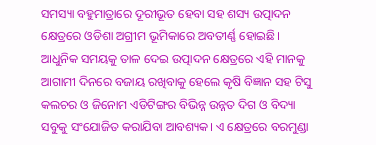ସମସ୍ୟା ବହୁମାତ୍ରାରେ ଦୂରୀଭୂତ ହେବା ସହ ଶସ୍ୟ ଉତ୍ପାଦନ କ୍ଷେତ୍ରରେ ଓଡିଶା ଅଗ୍ରୀମ ଭୂମିକାରେ ଅବତୀର୍ଣ୍ଣ ହୋଇଛି। ଆଧୁନିକ ସମୟକୁ ତାଳ ଦେଇ ଉତ୍ପାଦନ କ୍ଷେତ୍ରରେ ଏହି ମାନକୁ ଆଗାମୀ ଦିନରେ ବଜାୟ ରଖିବାକୁ ହେଲେ କୃଷି ବିଜ୍ଞାନ ସହ ଟିସୁ କଲଚର ଓ ଜିନୋମ ଏଡିଟିଙ୍ଗର ବିଭିନ୍ନ ଉନ୍ନତ ଦିଗ ଓ ବିଦ୍ୟା ସବୁକୁ ସଂଯୋଜିତ କରାଯିବା ଆବଶ୍ୟକ। ଏ କ୍ଷେତ୍ରରେ ବରମୁଣ୍ଡା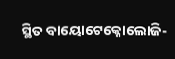ସ୍ଥିତ ବାୟୋଟେକ୍ନୋଲୋଜି-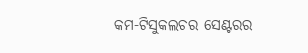କମ-ଟିସୁକଲଚର ସେଣ୍ଟରର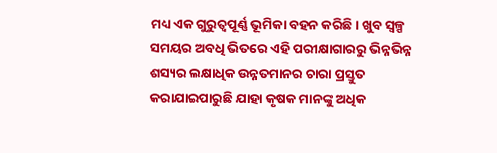ମଧ୍ୟ ଏକ ଗୁରୁତ୍ୱପୂର୍ଣ୍ଣ ଭୂମିକା ବହନ କରିଛି। ଖୁବ ସ୍ୱଳ୍ପ ସମୟର ଅବଧି ଭିତରେ ଏହି ପରୀକ୍ଷାଗାରରୁ ଭିନ୍ନଭିନ୍ନ ଶସ୍ୟର ଲକ୍ଷାଧିକ ଉନ୍ନତମାନର ଚାରା ପ୍ରସ୍ତୁତ କରାଯାଇପାରୁଛି ଯାହା କୃଷକ ମାନଙ୍କୁ ଅଧିକ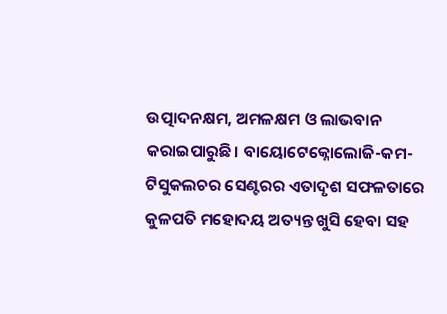ଉତ୍ପାଦନକ୍ଷମ, ଅମଳକ୍ଷମ ଓ ଲାଭବାନ କରାଇପାରୁଛି। ବାୟୋଟେକ୍ନୋଲୋଜି-କମ-ଟିସୁକଲଚର ସେଣ୍ଟରର ଏତାଦୃଶ ସଫଳତାରେ କୁଳପତି ମହୋଦୟ ଅତ୍ୟନ୍ତ ଖୁସି ହେବା ସହ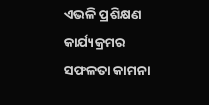ଏଭଳି ପ୍ରଶିକ୍ଷଣ କାର୍ଯ୍ୟକ୍ରମର ସଫଳତା କାମନା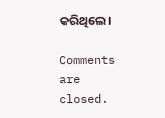କରିଥିଲେ।

Comments are closed.